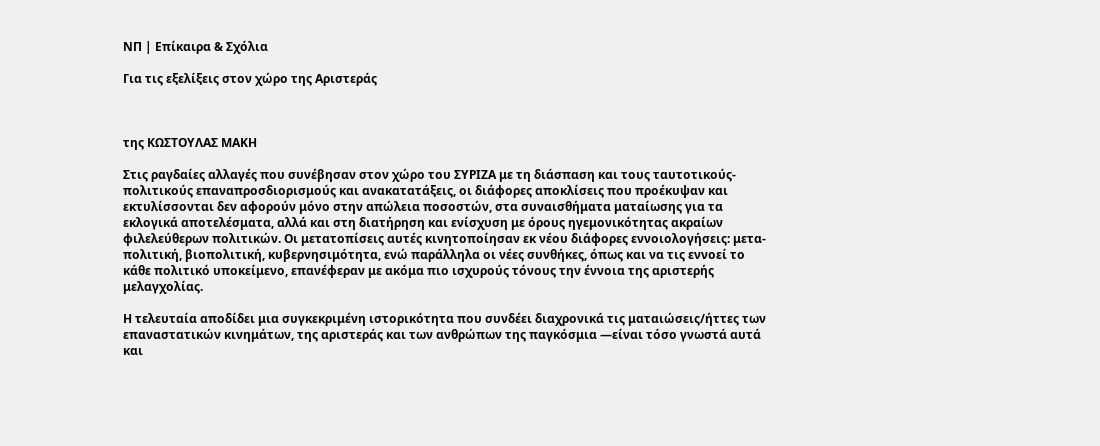ΝΠ | Επίκαιρα & Σχόλια

Για τις εξελίξεις στον χώρο της Αριστεράς



της ΚΩΣΤΟΥΛΑΣ ΜΑΚΗ

Στις ραγδαίες αλλαγές που συνέβησαν στον χώρο του ΣΥΡΙΖΑ με τη διάσπαση και τους ταυτοτικούς-πολιτικούς επαναπροσδιορισμούς και ανακατατάξεις, οι διάφορες αποκλίσεις που προέκυψαν και εκτυλίσσονται δεν αφορούν μόνο στην απώλεια ποσοστών, στα συναισθήματα ματαίωσης για τα εκλογικά αποτελέσματα, αλλά και στη διατήρηση και ενίσχυση με όρους ηγεμονικότητας ακραίων φιλελεύθερων πολιτικών. Οι μετατοπίσεις αυτές κινητοποίησαν εκ νέου διάφορες εννοιολογήσεις: μετα-πολιτική, βιοπολιτική, κυβερνησιμότητα, ενώ παράλληλα οι νέες συνθήκες, όπως και να τις εννοεί το κάθε πολιτικό υποκείμενο, επανέφεραν με ακόμα πιο ισχυρούς τόνους την έννοια της αριστερής μελαγχολίας.

Η τελευταία αποδίδει μια συγκεκριμένη ιστορικότητα που συνδέει διαχρονικά τις ματαιώσεις/ήττες των επαναστατικών κινημάτων, της αριστεράς και των ανθρώπων της παγκόσμια ―είναι τόσο γνωστά αυτά και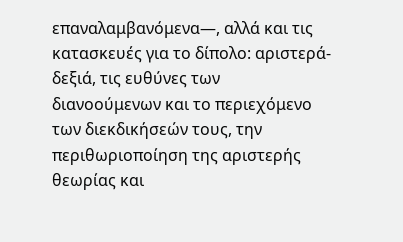επαναλαμβανόμενα―, αλλά και τις κατασκευές για το δίπολο: αριστερά-δεξιά, τις ευθύνες των διανοούμενων και το περιεχόμενο των διεκδικήσεών τους, την περιθωριοποίηση της αριστερής θεωρίας και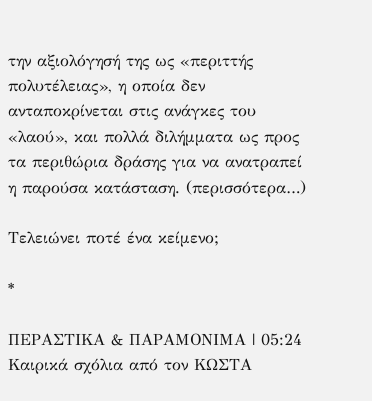την αξιολόγησή της ως «περιττής πολυτέλειας», η οποία δεν ανταποκρίνεται στις ανάγκες του «λαού», και πολλά διλήμματα ως προς τα περιθώρια δράσης για να ανατραπεί η παρούσα κατάσταση. (περισσότερα…)

Τελειώνει ποτέ ένα κείμενο;

*

ΠΕΡΑΣΤΙΚΑ & ΠΑΡΑΜΟΝΙΜΑ | 05:24
Καιρικά σχόλια από τον ΚΩΣΤΑ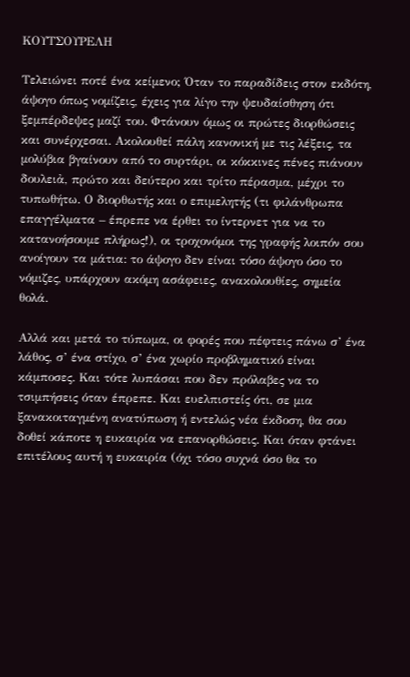ΚΟΥΤΣΟΥΡΕΛΗ

Τελειώνει ποτέ ένα κείμενο; Όταν το παραδίδεις στον εκδότη, άψογο όπως νομίζεις, έχεις για λίγο την ψευδαίσθηση ότι ξεμπέρδεψες μαζί του. Φτάνουν όμως οι πρώτες διορθώσεις και συνέρχεσαι. Ακολουθεί πάλη κανονική με τις λέξεις, τα μολύβια βγαίνουν από το συρτάρι, οι κόκκινες πένες πιάνουν δουλειἀ, πρώτο και δεύτερο και τρίτο πέρασμα, μέχρι το τυπωθήτω. Ο διορθωτής και ο επιμελητής (τι φιλάνθρωπα επαγγέλματα – έπρεπε να έρθει το ίντερνετ για να το κατανοήσουμε πλήρως!), οι τροχονόμοι της γραφής λοιπόν σου ανοίγουν τα μάτια: το άψογο δεν είναι τόσο άψογο όσο το νόμιζες, υπάρχουν ακόμη ασάφειες, ανακολουθίες, σημεία θολά.

Αλλά και μετά το τύπωμα, οι φορές που πέφτεις πάνω σ’ ένα λάθος, σ’ ένα στίχο, σ’ ένα χωρίο προβληματικό είναι κάμποσες. Και τότε λυπάσαι που δεν πρόλαβες να το τσιμπήσεις όταν έπρεπε. Και ευελπιστείς ότι, σε μια ξανακοιταγμένη ανατύπωση ή εντελώς νέα έκδοση, θα σου δοθεί κάποτε η ευκαιρία να επανορθώσεις. Και όταν φτάνει επιτέλους αυτή η ευκαιρία (όχι τόσο συχνά όσο θα το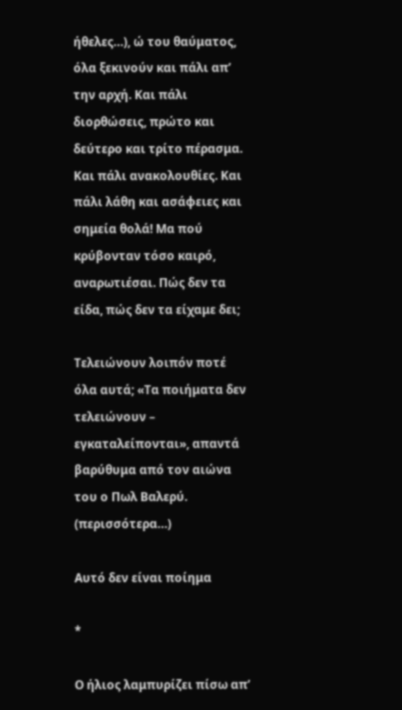ήθελες…), ώ του θαύματος, όλα ξεκινούν και πάλι απ’ την αρχή. Και πάλι διορθώσεις, πρώτο και δεύτερο και τρίτο πέρασμα. Και πάλι ανακολουθίες. Και πάλι λάθη και ασάφειες και σημεία θολά! Μα πού κρύβονταν τόσο καιρό, αναρωτιέσαι. Πώς δεν τα είδα, πώς δεν τα είχαμε δει;

Τελειώνουν λοιπόν ποτέ όλα αυτά; «Τα ποιήματα δεν τελειώνουν – εγκαταλείπονται», απαντά βαρύθυμα από τον αιώνα του ο Πωλ Βαλερύ. (περισσότερα…)

Αυτό δεν είναι ποίημα

*

Ο ήλιος λαμπυρίζει πίσω απ’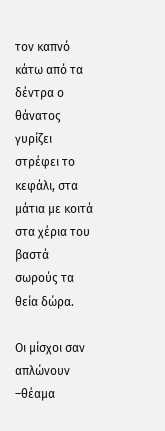τον καπνό
κάτω από τα δέντρα ο θάνατος γυρίζει
στρέφει το κεφάλι, στα μάτια με κοιτά
στα χέρια του βαστά σωρούς τα θεία δώρα.

Οι μίσχοι σαν απλώνουν –θέαμα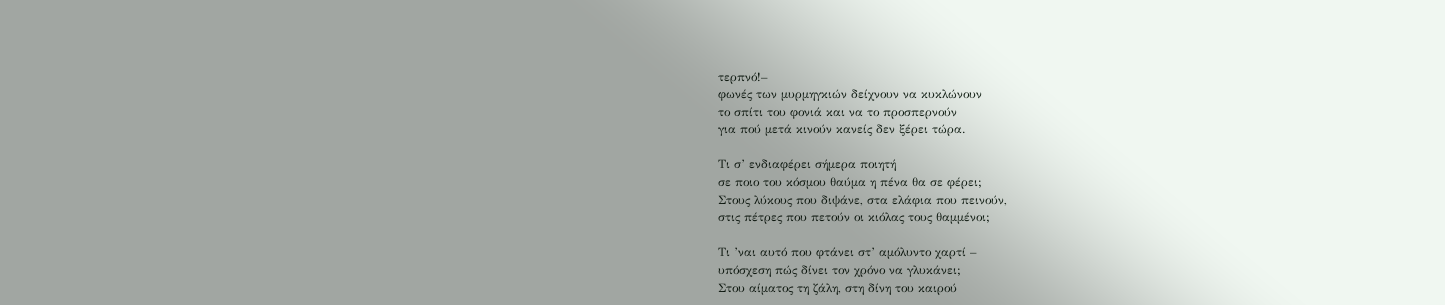τερπνό!–
φωνές των μυρμηγκιών δείχνουν να κυκλώνουν
το σπίτι του φονιά και να το προσπερνούν
για πού μετά κινούν κανείς δεν ξέρει τώρα.

Τι σ’ ενδιαφέρει σήμερα ποιητή
σε ποιο του κόσμου θαύμα η πένα θα σε φέρει;
Στους λύκους που διψάνε, στα ελάφια που πεινούν,
στις πέτρες που πετούν οι κιόλας τους θαμμένοι;

Τι ’ναι αυτό που φτάνει στ’ αμόλυντο χαρτί –
υπόσχεση πώς δίνει τον χρόνο να γλυκάνει;
Στου αίματος τη ζάλη, στη δίνη του καιρού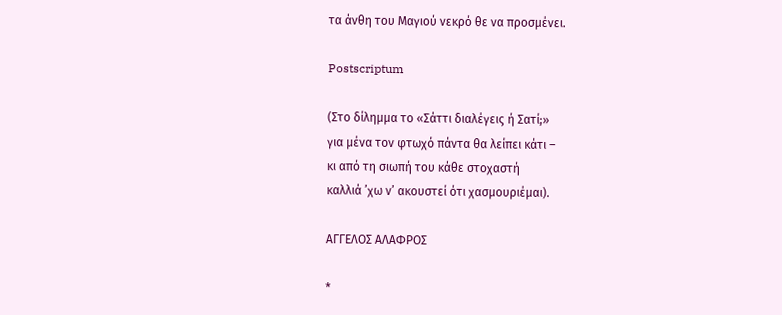τα άνθη του Μαγιού νεκρό θε να προσμένει.

Postscriptum

(Στο δίλημμα το «Σάττι διαλέγεις ή Σατί;»
για μένα τον φτωχό πάντα θα λείπει κάτι –
κι από τη σιωπή του κάθε στοχαστή
καλλιά ’χω ν’ ακουστεί ότι χασμουριέμαι).

ΑΓΓΕΛΟΣ ΑΛΑΦΡΟΣ

*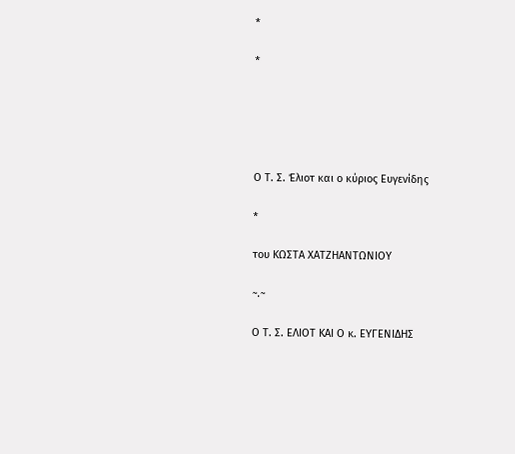*

*





Ο Τ. Σ. Έλιοτ και ο κύριος Ευγενίδης

*

του ΚΩΣΤΑ ΧΑΤΖΗΑΝΤΩΝΙΟΥ

~.~

Ο Τ. Σ. ΕΛΙΟΤ ΚΑΙ Ο κ. ΕΥΓΕΝΙΔΗΣ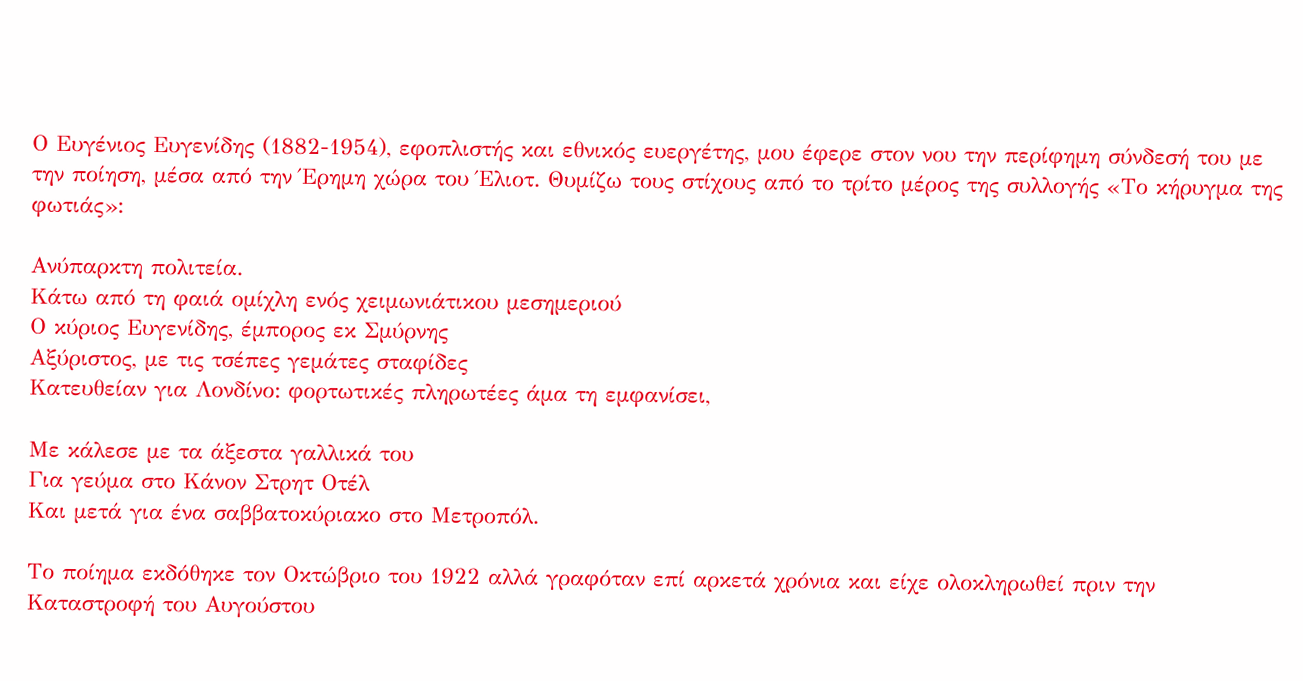Ο Ευγένιος Ευγενίδης (1882-1954), εφοπλιστής και εθνικός ευεργέτης, μου έφερε στον νου την περίφημη σύνδεσή του με την ποίηση, μέσα από την Έρημη χώρα του Έλιοτ. Θυμίζω τους στίχους από το τρίτο μέρος της συλλογής «Το κήρυγμα της φωτιάς»:

Ανύπαρκτη πολιτεία.
Κάτω από τη φαιά ομίχλη ενός χειμωνιάτικου μεσημεριού
Ο κύριος Ευγενίδης, έμπορος εκ Σμύρνης
Αξύριστος, με τις τσέπες γεμάτες σταφίδες
Κατευθείαν για Λονδίνο: φορτωτικές πληρωτέες άμα τη εμφανίσει,

Με κάλεσε με τα άξεστα γαλλικά του
Για γεύμα στο Κάνον Στρητ Οτέλ
Και μετά για ένα σαββατοκύριακο στο Μετροπόλ.

Το ποίημα εκδόθηκε τον Οκτώβριο του 1922 αλλά γραφόταν επί αρκετά χρόνια και είχε ολοκληρωθεί πριν την Καταστροφή του Αυγούστου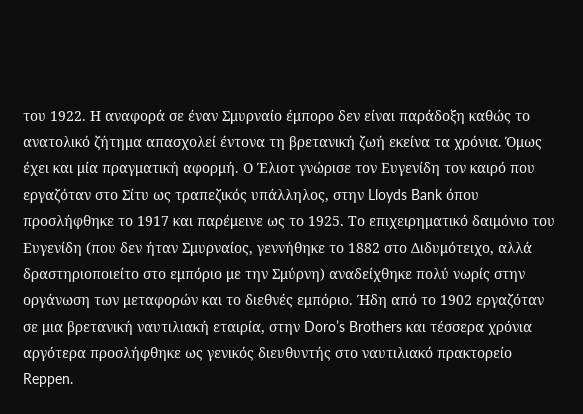του 1922. Η αναφορά σε έναν Σμυρναίο έμπορο δεν είναι παράδοξη καθώς το ανατολικό ζήτημα απασχολεί έντονα τη βρετανική ζωή εκείνα τα χρόνια. Όμως έχει και μία πραγματική αφορμή. Ο Έλιοτ γνώρισε τον Ευγενίδη τον καιρό που εργαζόταν στο Σίτυ ως τραπεζικός υπάλληλος, στην Lloyds Bank όπου προσλήφθηκε το 1917 και παρέμεινε ως το 1925. Το επιχειρηματικό δαιμόνιο του Ευγενίδη (που δεν ήταν Σμυρναίος, γεννήθηκε το 1882 στο Διδυμότειχο, αλλά δραστηριοποιείτο στο εμπόριο με την Σμύρνη) αναδείχθηκε πολύ νωρίς στην οργάνωση των μεταφορών και το διεθνές εμπόριο. Ήδη από το 1902 εργαζόταν σε μια βρετανική ναυτιλιακή εταιρία, στην Doro’s Brothers και τέσσερα χρόνια αργότερα προσλήφθηκε ως γενικός διευθυντής στο ναυτιλιακό πρακτορείο Reppen.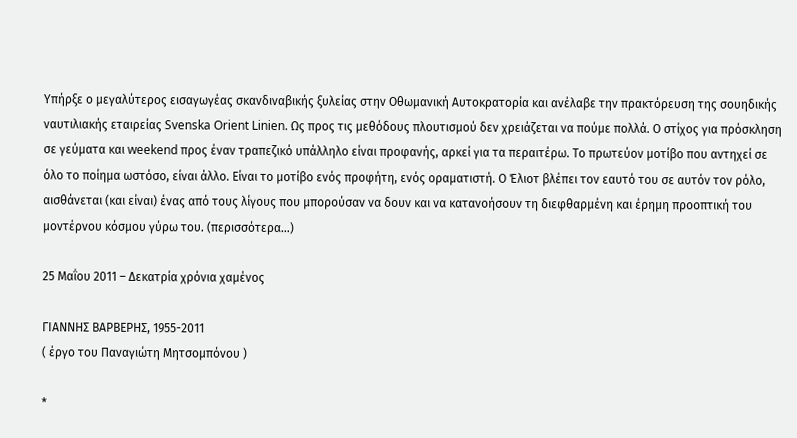Υπήρξε ο μεγαλύτερος εισαγωγέας σκανδιναβικής ξυλείας στην Οθωμανική Αυτοκρατορία και ανέλαβε την πρακτόρευση της σουηδικής ναυτιλιακής εταιρείας Svenska Orient Linien. Ως προς τις μεθόδους πλουτισμού δεν χρειάζεται να πούμε πολλά. Ο στίχος για πρόσκληση σε γεύματα και weekend προς έναν τραπεζικό υπάλληλο είναι προφανής, αρκεί για τα περαιτέρω. Το πρωτεύον μοτίβο που αντηχεί σε όλο το ποίημα ωστόσο, είναι άλλο. Είναι το μοτίβο ενός προφήτη, ενός οραματιστή. Ο Έλιοτ βλέπει τον εαυτό του σε αυτόν τον ρόλο, αισθάνεται (και είναι) ένας από τους λίγους που μπορούσαν να δουν και να κατανοήσουν τη διεφθαρμένη και έρημη προοπτική του μοντέρνου κόσμου γύρω του. (περισσότερα…)

25 Μαΐου 2011 – Δεκατρία χρόνια χαμένος

ΓΙΑΝΝΗΣ ΒΑΡΒΕΡΗΣ, 1955-2011
( έργο του Παναγιώτη Μητσομπόνου )

*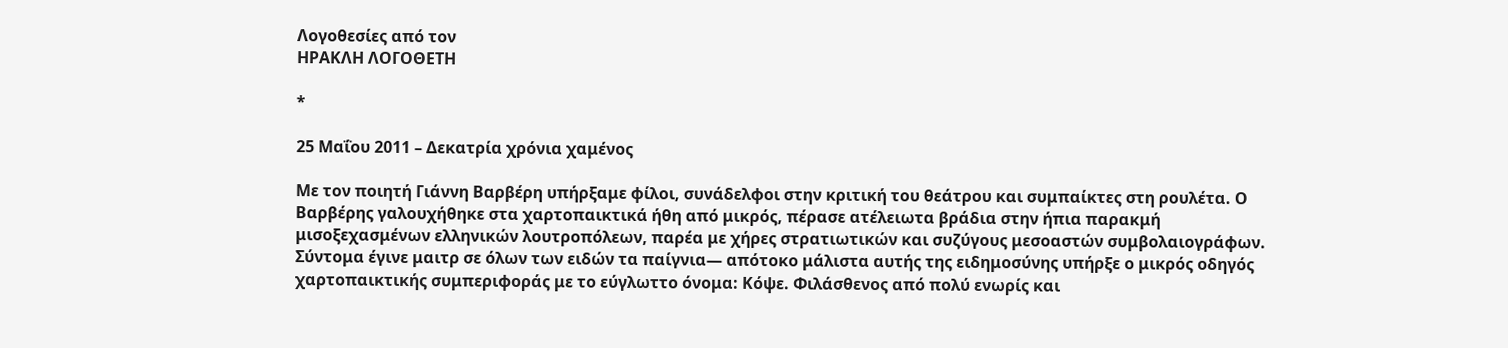Λογοθεσίες από τον
ΗΡΑΚΛΗ ΛΟΓΟΘΕΤΗ

*

25 Μαΐου 2011 – Δεκατρία χρόνια χαμένος

Με τον ποιητή Γιάννη Βαρβέρη υπήρξαμε φίλοι, συνάδελφοι στην κριτική του θεάτρου και συμπαίκτες στη ρουλέτα. Ο Βαρβέρης γαλουχήθηκε στα χαρτοπαικτικά ήθη από μικρός, πέρασε ατέλειωτα βράδια στην ήπια παρακμή μισοξεχασμένων ελληνικών λουτροπόλεων, παρέα με χήρες στρατιωτικών και συζύγους μεσοαστών συμβολαιογράφων. Σύντομα έγινε μαιτρ σε όλων των ειδών τα παίγνια— απότοκο μάλιστα αυτής της ειδημοσύνης υπήρξε ο μικρός οδηγός χαρτοπαικτικής συμπεριφοράς με το εύγλωττο όνομα: Κόψε. Φιλάσθενος από πολύ ενωρίς και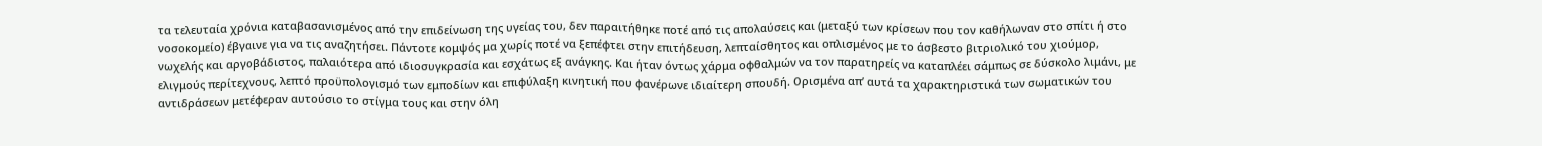τα τελευταία χρόνια καταβασανισμένος από την επιδείνωση της υγείας του, δεν παραιτήθηκε ποτέ από τις απολαύσεις και (μεταξύ των κρίσεων που τον καθήλωναν στο σπίτι ή στο νοσοκομείο) έβγαινε για να τις αναζητήσει. Πάντοτε κομψός μα χωρίς ποτέ να ξεπέφτει στην επιτήδευση, λεπταίσθητος και οπλισμένος με το άσβεστο βιτριολικό του χιούμορ, νωχελής και αργοβάδιστος, παλαιότερα από ιδιοσυγκρασία και εσχάτως εξ ανάγκης. Και ήταν όντως χάρμα οφθαλμών να τον παρατηρείς να καταπλέει σάμπως σε δύσκολο λιμάνι, με ελιγμούς περίτεχνους, λεπτό προϋπολογισμό των εμποδίων και επιφύλαξη κινητική που φανέρωνε ιδιαίτερη σπουδή. Ορισμένα απ’ αυτά τα χαρακτηριστικά των σωματικών του αντιδράσεων μετέφεραν αυτούσιο το στίγμα τους και στην όλη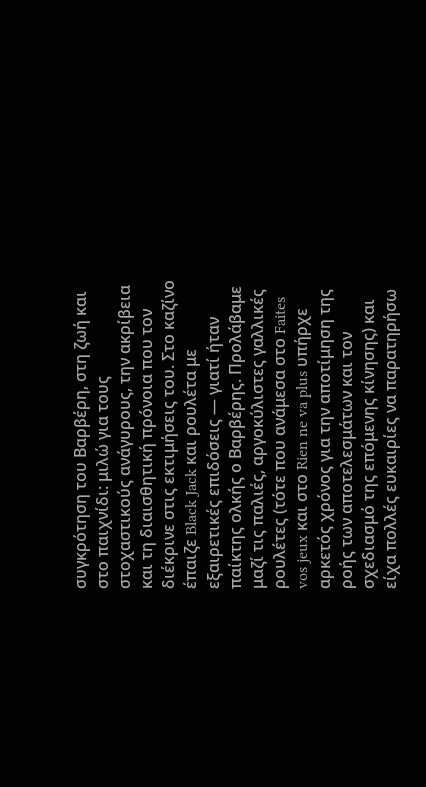συγκρότηση του Βαρβέρη, στη ζωή και στο παιχνίδι: μιλώ για τους στοχαστικούς ανάγυρους, την ακρίβεια και τη διαισθητική πρόνοια που τον διέκρινε στις εκτιμήσεις του. Στο καζίνο έπαιζε Black Jack και ρουλέτα με εξαιρετικές επιδόσεις — γιατί ήταν παίκτης ολκής ο Βαρβέρης. Προλάβαμε μαζί τις παλιές, αργοκύλιστες γαλλικές ρουλέτες (τότε που ανάμεσα στο Faites vos jeux και στο Rien ne va plus υπήρχε αρκετός χρόνος για την αποτίμηση της ροής των αποτελεσμάτων και τον σχεδιασμό της επόμενης κίνησης) και είχα πολλές ευκαιρίες να παρατηρήσω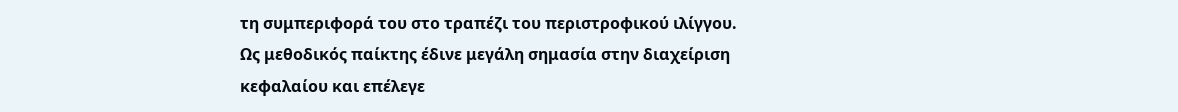τη συμπεριφορά του στο τραπέζι του περιστροφικού ιλίγγου. Ως μεθοδικός παίκτης έδινε μεγάλη σημασία στην διαχείριση κεφαλαίου και επέλεγε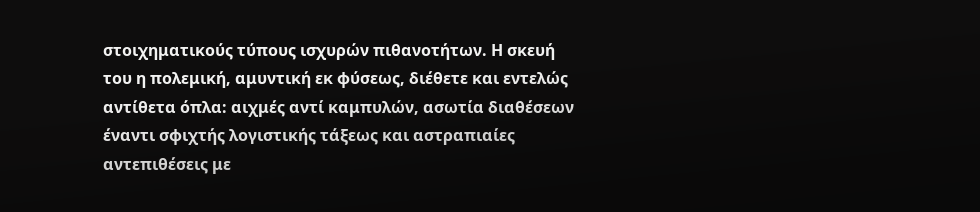στοιχηματικούς τύπους ισχυρών πιθανοτήτων. Η σκευή του η πολεμική, αμυντική εκ φύσεως, διέθετε και εντελώς αντίθετα όπλα: αιχμές αντί καμπυλών, ασωτία διαθέσεων έναντι σφιχτής λογιστικής τάξεως και αστραπιαίες αντεπιθέσεις με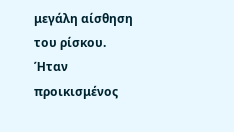μεγάλη αίσθηση του ρίσκου. Ήταν προικισμένος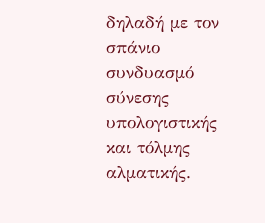δηλαδή με τον σπάνιο συνδυασμό σύνεσης υπολογιστικής και τόλμης αλματικής.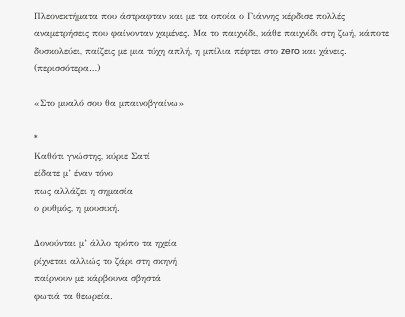Πλεονεκτήματα που άστραφταν και με τα οποία ο Γιάννης κέρδισε πολλές αναμετρήσεις που φαίνονταν χαμένες. Μα το παιχνίδι, κάθε παιχνίδι στη ζωή, κάποτε δυσκολεύει, παίζεις με μια τύχη απλή, η μπίλια πέφτει στο zero και χάνεις. (περισσότερα…)

«Στο μυαλό σου θα μπαινοβγαίνω»

*
Καθότι γνώστης, κύριε Σατί
είδατε μ’ έναν τόνο
πως αλλάζει η σημασία
ο ρυθμός, η μουσική.

Δονούνται μ’ άλλο τρόπο τα ηχεία
ρίχνεται αλλιώς το ζάρι στη σκηνή
παίρνουν με κάρβουνα σβηστά
φωτιά τα θεωρεία.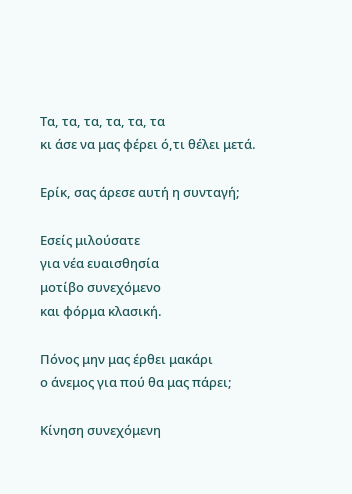Τα, τα, τα, τα, τα, τα
κι άσε να μας φέρει ό,τι θέλει μετά.

Ερίκ, σας άρεσε αυτή η συνταγή;

Εσείς μιλούσατε
για νέα ευαισθησία
μοτίβο συνεχόμενο
και φόρμα κλασική.

Πόνος μην μας έρθει μακάρι
ο άνεμος για πού θα μας πάρει;

Κίνηση συνεχόμενη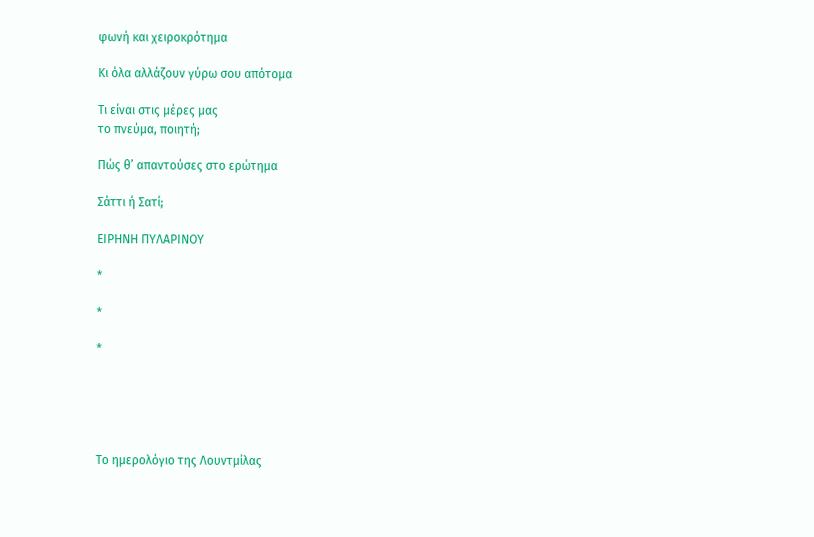φωνή και χειροκρότημα

Κι όλα αλλάζουν γύρω σου απότομα

Τι είναι στις μέρες μας
το πνεύμα, ποιητή;

Πώς θ’ απαντούσες στο ερώτημα

Σάττι ή Σατί;

ΕΙΡΗΝΗ ΠΥΛΑΡΙΝΟΥ

*

*

*





Tο ημερολόγιο της Λουντμίλας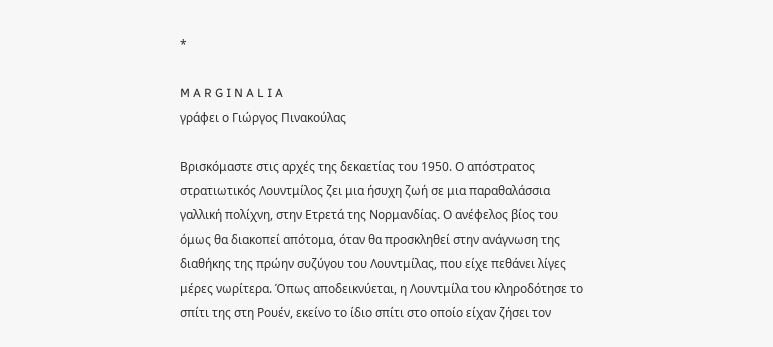*

M A R G I N A L I A
γράφει ο Γιώργος Πινακούλας

Βρισκόμαστε στις αρχές της δεκαετίας του 1950. Ο απόστρατος στρατιωτικός Λουντμίλος ζει μια ήσυχη ζωή σε μια παραθαλάσσια γαλλική πολίχνη, στην Ετρετά της Νορμανδίας. Ο ανέφελος βίος του όμως θα διακοπεί απότομα, όταν θα προσκληθεί στην ανάγνωση της διαθήκης της πρώην συζύγου του Λουντμίλας, που είχε πεθάνει λίγες μέρες νωρίτερα. Όπως αποδεικνύεται, η Λουντμίλα του κληροδότησε το σπίτι της στη Ρουέν, εκείνο το ίδιο σπίτι στο οποίο είχαν ζήσει τον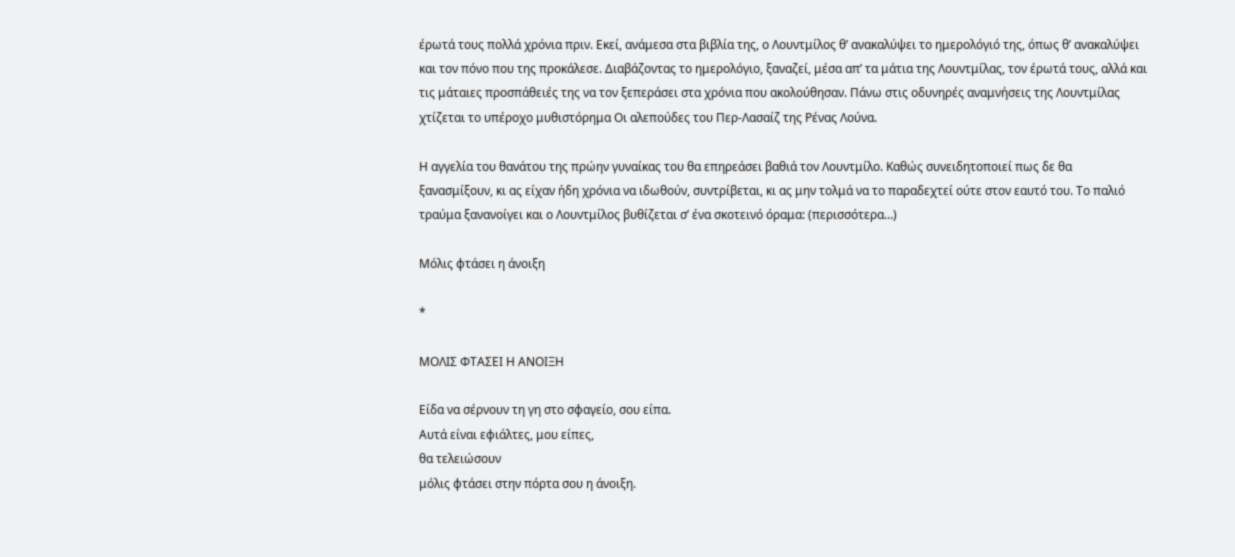έρωτά τους πολλά χρόνια πριν. Εκεί, ανάμεσα στα βιβλία της, ο Λουντμίλος θ’ ανακαλύψει το ημερολόγιό της, όπως θ’ ανακαλύψει και τον πόνο που της προκάλεσε. Διαβάζοντας το ημερολόγιο, ξαναζεί, μέσα απ’ τα μάτια της Λουντμίλας, τον έρωτά τους, αλλά και τις μάταιες προσπάθειές της να τον ξεπεράσει στα χρόνια που ακολούθησαν. Πάνω στις οδυνηρές αναμνήσεις της Λουντμίλας χτίζεται το υπέροχο μυθιστόρημα Οι αλεπούδες του Περ-Λασαίζ της Ρένας Λούνα.

Η αγγελία του θανάτου της πρώην γυναίκας του θα επηρεάσει βαθιά τον Λουντμίλο. Καθώς συνειδητοποιεί πως δε θα ξανασμίξουν, κι ας είχαν ήδη χρόνια να ιδωθούν, συντρίβεται, κι ας μην τολμά να το παραδεχτεί ούτε στον εαυτό του. Το παλιό τραύμα ξανανοίγει και ο Λουντμίλος βυθίζεται σ’ ένα σκοτεινό όραμα: (περισσότερα…)

Μόλις φτάσει η άνοιξη

*

ΜΟΛΙΣ ΦΤΑΣΕΙ Η ΑΝΟΙΞΗ

Είδα να σέρνουν τη γη στο σφαγείο, σου είπα.
Αυτά είναι εφιάλτες, μου είπες,
θα τελειώσουν
μόλις φτάσει στην πόρτα σου η άνοιξη.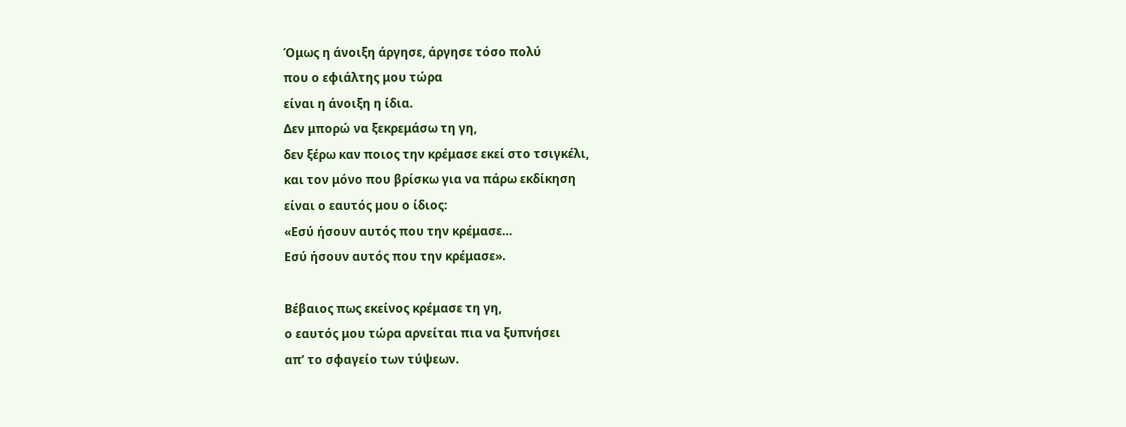Όμως η άνοιξη άργησε, άργησε τόσο πολύ
που ο εφιάλτης μου τώρα
είναι η άνοιξη η ίδια.
Δεν μπορώ να ξεκρεμάσω τη γη,
δεν ξέρω καν ποιος την κρέμασε εκεί στο τσιγκέλι,
και τον μόνο που βρίσκω για να πάρω εκδίκηση
είναι ο εαυτός μου ο ίδιος:
«Εσύ ήσουν αυτός που την κρέμασε…
Εσύ ήσουν αυτός που την κρέμασε».

Βέβαιος πως εκείνος κρέμασε τη γη,
ο εαυτός μου τώρα αρνείται πια να ξυπνήσει
απ’ το σφαγείο των τύψεων.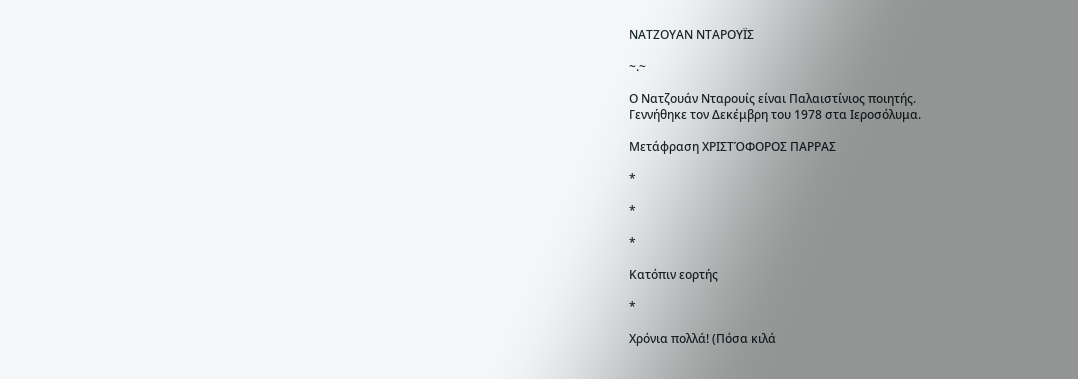ΝΑΤΖΟΥΑΝ ΝΤΑΡΟΥΪΣ

~.~

Ο Νατζουάν Νταρουίς είναι Παλαιστίνιος ποιητής.
Γεννήθηκε τον Δεκέμβρη του 1978 στα Ιεροσόλυμα.

Μετάφραση ΧΡΙΣΤΌΦΟΡΟΣ ΠΑΡΡΑΣ

*

*

*

Κατόπιν εορτής

*

Χρόνια πολλά! (Πόσα κιλά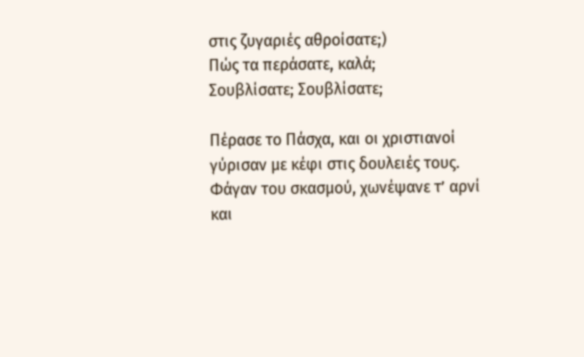στις ζυγαριές αθροίσατε;)
Πώς τα περάσατε, καλά;
Σουβλίσατε; Σουβλίσατε;

Πέρασε το Πάσχα, και οι χριστιανοί
γύρισαν με κέφι στις δουλειές τους.
Φάγαν του σκασμού, χωνέψανε τ’ αρνί
και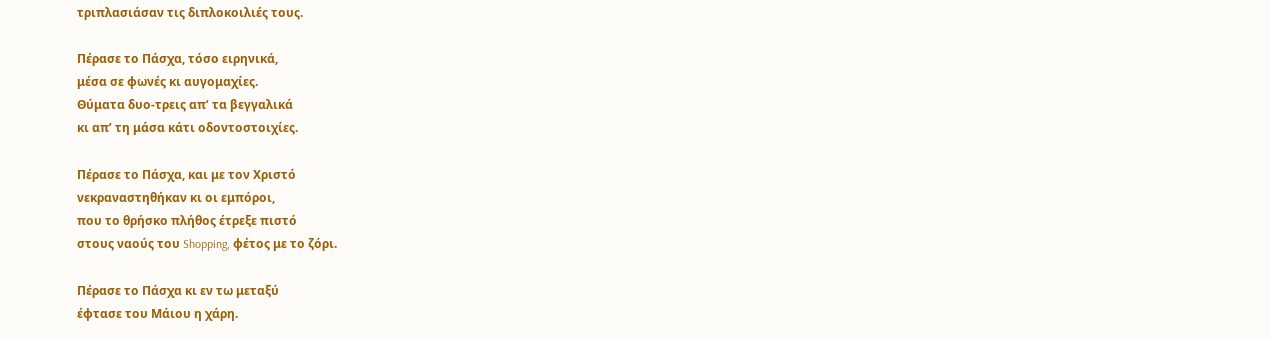τριπλασιάσαν τις διπλοκοιλιές τους.

Πέρασε το Πάσχα, τόσο ειρηνικά,
μέσα σε φωνές κι αυγομαχίες.
Θύματα δυο-τρεις απ’ τα βεγγαλικά
κι απ’ τη μάσα κάτι οδοντοστοιχίες.

Πέρασε το Πάσχα, και με τον Χριστό
νεκραναστηθήκαν κι οι εμπόροι,
που το θρήσκο πλήθος έτρεξε πιστό
στους ναούς του Shopping, φέτος με το ζόρι.

Πέρασε το Πάσχα κι εν τω μεταξύ
έφτασε του Μάιου η χάρη.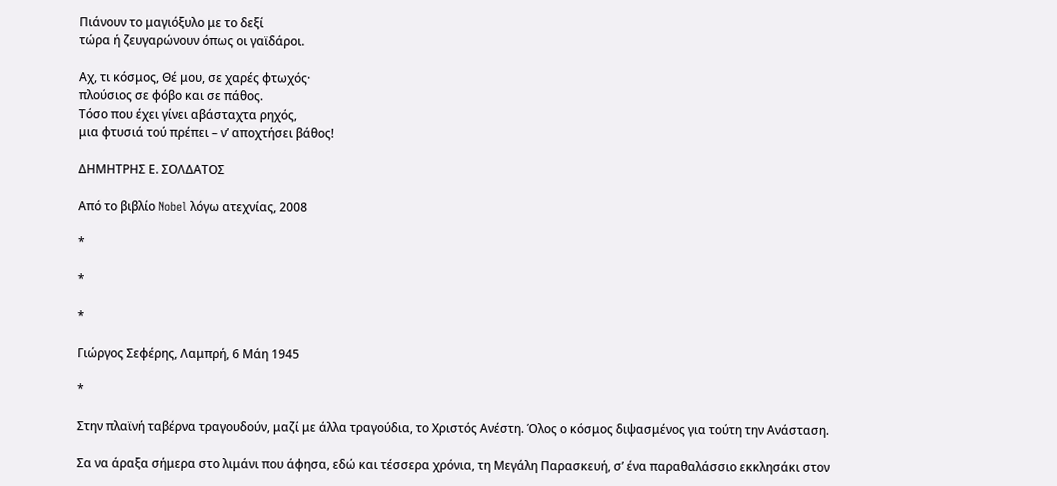Πιάνουν το μαγιόξυλο με το δεξί
τώρα ή ζευγαρώνουν όπως οι γαϊδάροι.

Αχ, τι κόσμος, Θέ μου, σε χαρές φτωχός·
πλούσιος σε φόβο και σε πάθος.
Τόσο που έχει γίνει αβάσταχτα ρηχός,
μια φτυσιά τού πρέπει – ν’ αποχτήσει βάθος!

ΔΗΜΗΤΡΗΣ Ε. ΣΟΛΔΑΤΟΣ

Από το βιβλίο Nobel λόγω ατεχνίας, 2008

*

*

*

Γιώργος Σεφέρης, Λαμπρή, 6 Μάη 1945

*

Στην πλαϊνή ταβέρνα τραγουδούν, μαζί με άλλα τραγούδια, το Χριστός Ανέστη. Όλος ο κόσμος διψασμένος για τούτη την Ανάσταση.

Σα να άραξα σήμερα στο λιμάνι που άφησα, εδώ και τέσσερα χρόνια, τη Μεγάλη Παρασκευή, σ’ ένα παραθαλάσσιο εκκλησάκι στον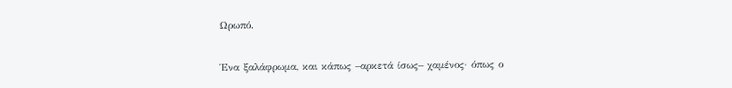Ωρωπό.

Ένα ξαλάφρωμα, και κάπως –αρκετά ίσως– χαμένος· όπως ο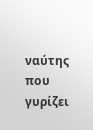ναύτης που γυρίζει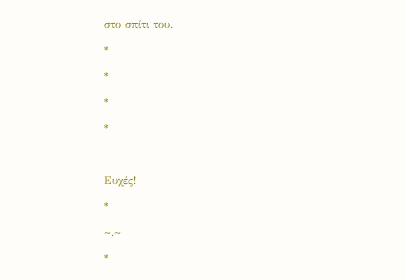στο σπίτι του.

*

*

*

*



Ευχές!

*

~.~

*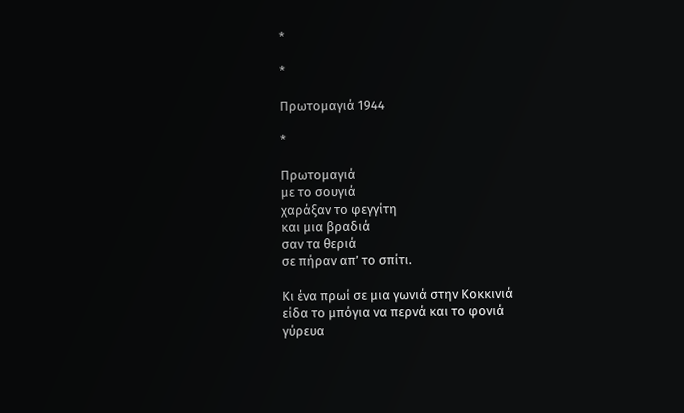*

*

Πρωτομαγιά 1944

*

Πρωτομαγιά
με το σουγιά
χαράξαν το φεγγίτη
και μια βραδιά
σαν τα θεριά
σε πήραν απ’ το σπίτι.

Κι ένα πρωί σε μια γωνιά στην Κοκκινιά
είδα το μπόγια να περνά και το φονιά
γύρευα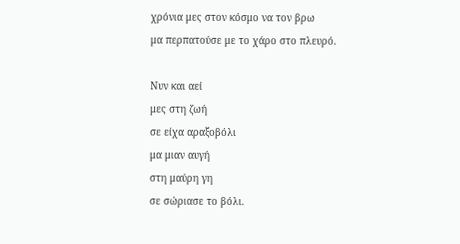χρόνια μες στον κόσμο να τον βρω
μα περπατούσε με το χάρο στο πλευρό.

Νυν και αεί
μες στη ζωή
σε είχα αραξοβόλι
μα μιαν αυγή
στη μαύρη γη
σε σώριασε το βόλι.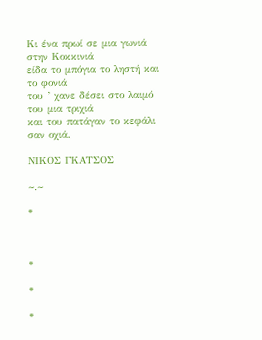Κι ένα πρωί σε μια γωνιά στην Κοκκινιά
είδα το μπόγια το ληστή και το φονιά
του ’ χανε δέσει στο λαιμό του μια τριχιά
και του πατάγαν το κεφάλι σαν οχιά.

ΝΙΚΟΣ ΓΚΑΤΣΟΣ

~.~

*



*

*

*